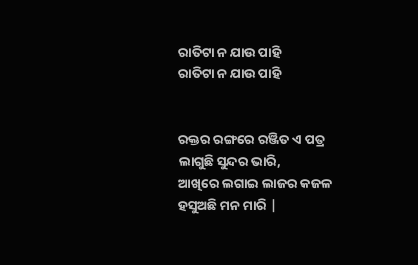ରାତିଟା ନ ଯାଉ ପାହି
ରାତିଟା ନ ଯାଉ ପାହି


ରକ୍ତର ରଙ୍ଗରେ ରଞ୍ଜିତ ଏ ପତ୍ର
ଲାଗୁଛି ସୁନ୍ଦର ଭାରି,
ଆଖିରେ ଲଗାଇ ଲାଜର କଜଳ
ହସୁଅଛି ମନ ମାରି |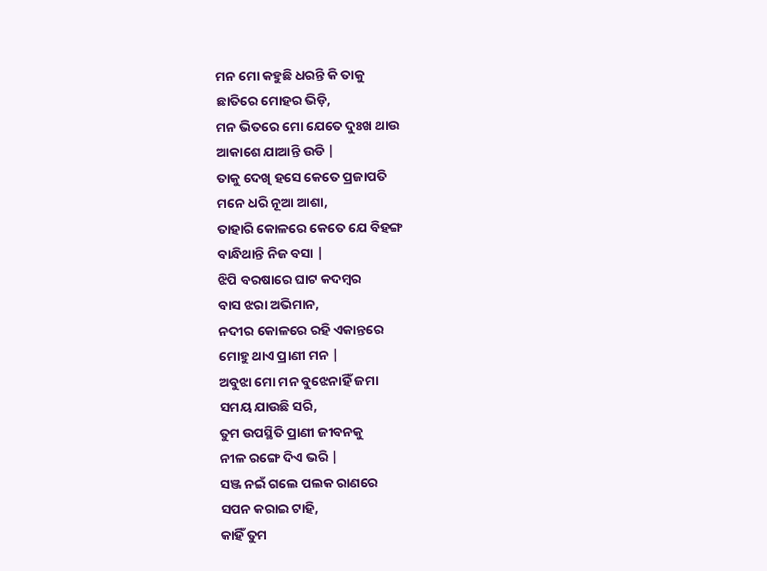ମନ ମୋ କହୁଛି ଧରନ୍ତି କି ତାକୁ
ଛାତିରେ ମୋହର ଭିଡ଼ି,
ମନ ଭିତରେ ମୋ ଯେତେ ଦୁଃଖ ଥାଉ
ଆକାଶେ ଯାଆନ୍ତି ଉଡି |
ତାକୁ ଦେଖି ହସେ କେତେ ପ୍ରଜାପତି
ମନେ ଧରି ନୂଆ ଆଶା,
ତାହାରି କୋଳରେ କେତେ ଯେ ବିହଙ୍ଗ
ବାନ୍ଧିଥାନ୍ତି ନିଜ ବସା |
ଝିପି ବରଷାରେ ଘାଟ କଦମ୍ବର
ବାସ ଝରା ଅଭିମାନ,
ନଦୀର କୋଳରେ ରହି ଏକାନ୍ତରେ
ମୋହୁ ଥାଏ ପ୍ରାଣୀ ମନ |
ଅବୁଝା ମୋ ମନ ବୁଝେନାହିଁ ଜମା
ସମୟ ଯାଉଛି ସରି,
ତୁମ ଉପସ୍ଥିତି ପ୍ରାଣୀ ଜୀବନକୁ
ନୀଳ ରଙ୍ଗେ ଦିଏ ଭରି |
ସଞ୍ଜ ନଇଁ ଗଲେ ପଲକ ରାଣରେ
ସପନ କରାଇ ଟାହି,
କାହିଁ ତୁମ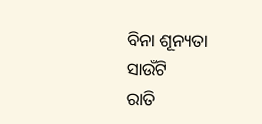ବିନା ଶୂନ୍ୟତା ସାଉଁଟି
ରାତି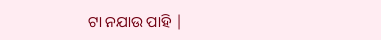ଟା ନଯାଉ ପାହି |